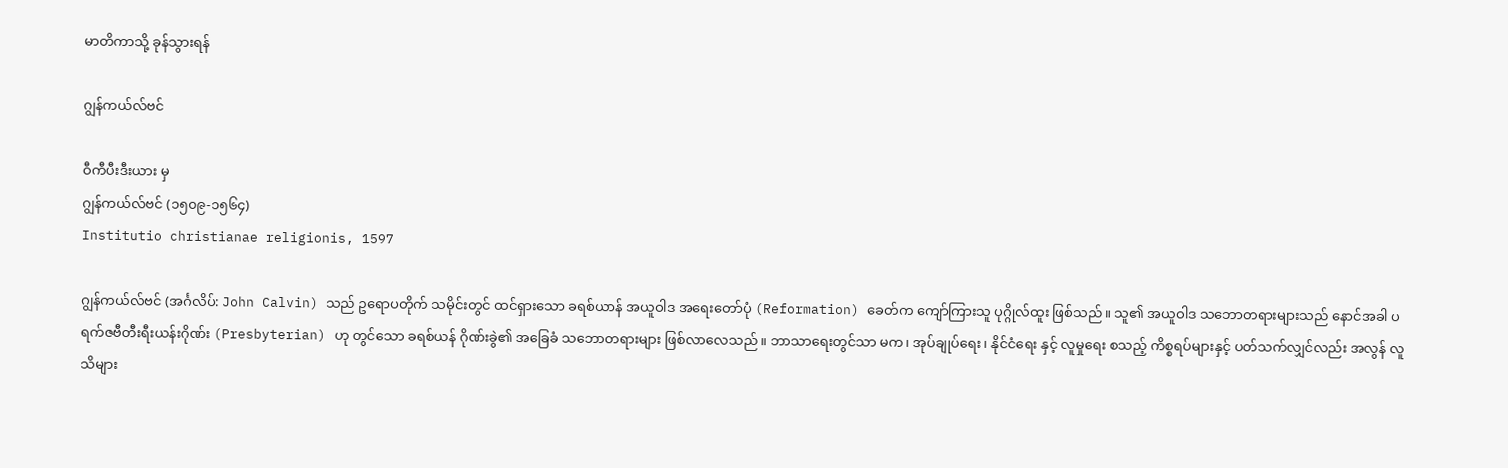မာတိကာသို့ ခုန်သွားရန်

ဂျွန်ကယ်လ်ဗင်

ဝီကီပီးဒီးယား မှ
ဂျွန်ကယ်လ်ဗင် (၁၅၀၉-၁၅၆၄)
Institutio christianae religionis, 1597

ဂျွန်ကယ်လ်ဗင် (အင်္ဂလိပ်: John Calvin) သည် ဥရောပတိုက် သမိုင်းတွင် ထင်ရှားသော ခရစ်ယာန် အယူဝါဒ အရေးတော်ပုံ (Reformation) ခေတ်က ကျော်ကြားသူ ပုဂ္ဂိုလ်ထူး ဖြစ်သည်။ သူ၏ အယူဝါဒ သဘောတရားများသည် နောင်အခါ ပရက်ဇဗီတီးရီးယန်းဂိုဏ်း (Presbyterian) ဟု တွင်သော ခရစ်ယန် ဂိုဏ်းခွဲ၏ အခြေခံ သဘောတရားများ ဖြစ်လာလေသည်။ ဘာသာရေးတွင်သာ မက၊ အုပ်ချုပ်ရေး၊ နိုင်ငံရေး နှင့် လူမှုရေး စသည့် ကိစ္စရပ်များနှင့် ပတ်သက်လျှင်လည်း အလွန် လူသိများ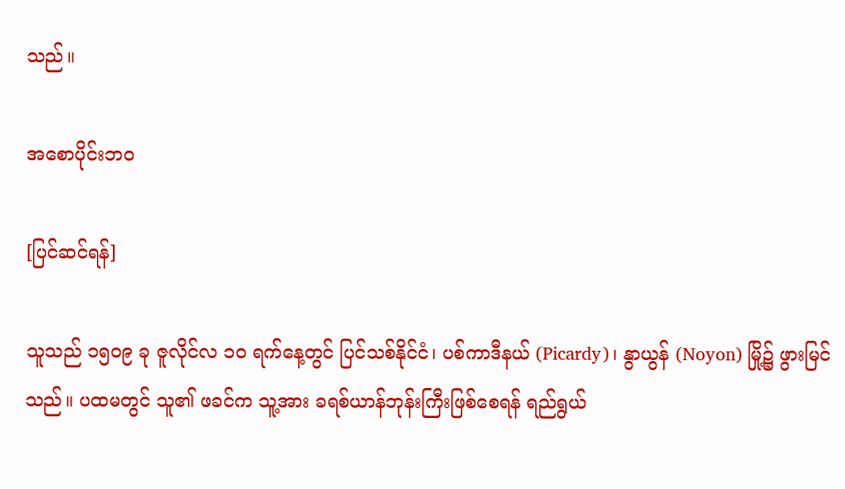သည်။

အစောပိုင်းဘဝ

[ပြင်ဆင်ရန်]

သူသည် ၁၅ဝ၉ ခု ဇူလိုင်လ ၁ဝ ရက်နေ့တွင် ပြင်သစ်နိုင်ငံ၊ ပစ်ကာဒီနယ် (Picardy)၊ နွာယွန် (Noyon) မြို့၌ ဖွားမြင်သည်။ ပထမတွင် သူ၏ ဖခင်က သူ့အား ခရစ်ယာန်ဘုန်းကြီးဖြစ်စေရန် ရည်ရွယ်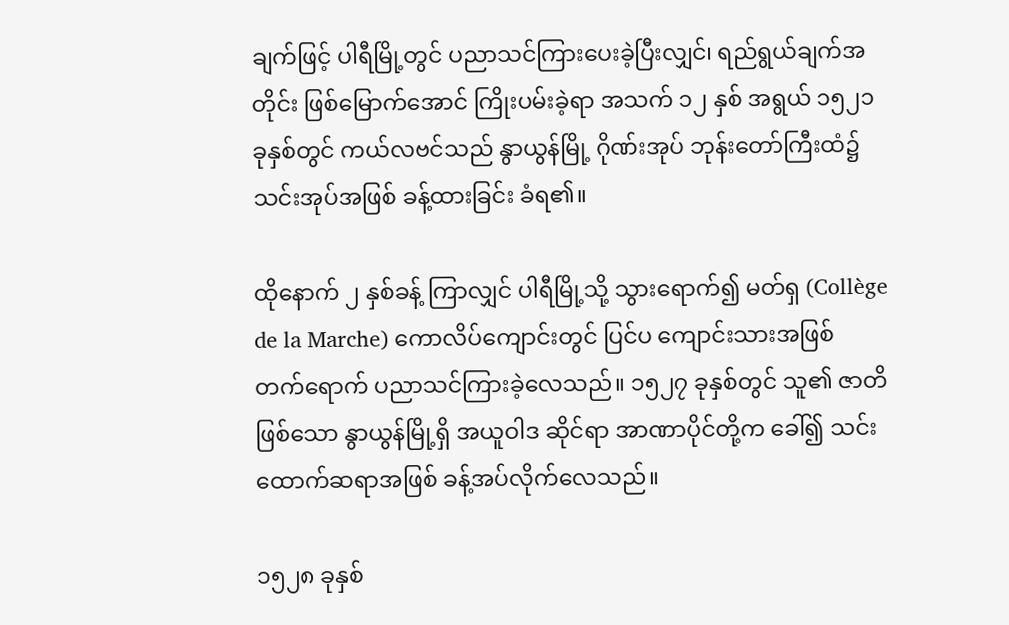ချက်ဖြင့် ပါရီမြို့တွင် ပညာသင်ကြားပေးခဲ့ပြီးလျှင်၊ ရည်ရွယ်ချက်အတိုင်း ဖြစ်မြောက်အောင် ကြိုးပမ်းခဲ့ရာ အသက် ၁၂ နှစ် အရွယ် ၁၅၂၁ ခုနှစ်တွင် ကယ်လဗင်သည် နွာယွန်မြို့ ဂိုဏ်းအုပ် ဘုန်းတော်ကြီးထံ၌ သင်းအုပ်အဖြစ် ခန့်ထားခြင်း ခံရ၏။

ထိုနောက် ၂ နှစ်ခန့် ကြာလျှင် ပါရီမြို့သို့ သွားရောက်၍ မတ်ရှ (Collège de la Marche) ကောလိပ်ကျောင်းတွင် ပြင်ပ ကျောင်းသားအဖြစ် တက်ရောက် ပညာသင်ကြားခဲ့လေသည်။ ၁၅၂၇ ခုနှစ်တွင် သူ၏ ဇာတိ ဖြစ်သော နွာယွန်မြို့ရှိ အယူဝါဒ ဆိုင်ရာ အာဏာပိုင်တို့က ခေါ်၍ သင်းထောက်ဆရာအဖြစ် ခန့်အပ်လိုက်လေသည်။

၁၅၂၈ ခုနှစ်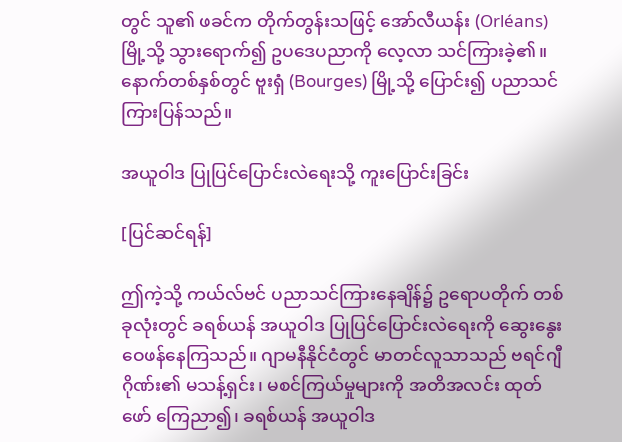တွင် သူ၏ ဖခင်က တိုက်တွန်းသဖြင့် အော်လီယန်း (Orléans) မြို့သို့ သွားရောက်၍ ဥပဒေပညာကို လေ့လာ သင်ကြားခဲ့၏။ နောက်တစ်နှစ်တွင် ဗူးရှံ (Bourges) မြို့သို့ ပြောင်း၍ ပညာသင်ကြားပြန်သည်။

အယူဝါဒ ပြုပြင်ပြောင်းလဲရေးသို့ ကူးပြောင်းခြင်း

[ပြင်ဆင်ရန်]

ဤကဲ့သို့ ကယ်လ်ဗင် ပညာသင်ကြားနေချိန်၌ ဥရောပတိုက် တစ်ခုလုံးတွင် ခရစ်ယန် အယူဝါဒ ပြုပြင်ပြောင်းလဲရေးကို ဆွေးနွေး ဝေဖန်နေကြသည်။ ဂျာမနီနိုင်ငံတွင် မာတင်လူသာသည် ဗရင်ဂျီဂိုဏ်း၏ မသန့်ရှင်း၊ မစင်ကြယ်မှုများကို အတိအလင်း ထုတ်ဖော် ကြေညာ၍၊ ခရစ်ယန် အယူဝါဒ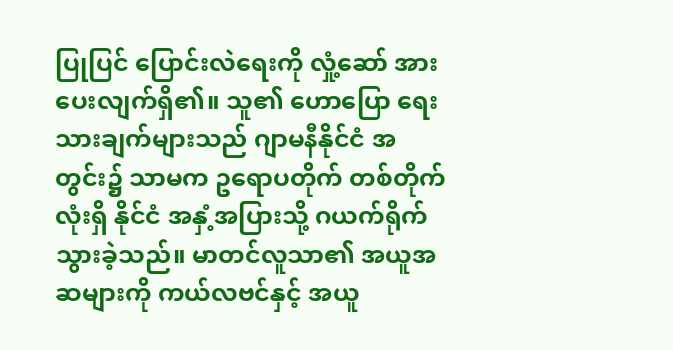ပြုပြင် ပြောင်းလဲရေးကို လှုံ့ဆော် အားပေးလျက်ရှိ၏။ သူ၏ ဟောပြော ရေးသားချက်များသည် ဂျာမနီနိုင်ငံ အတွင်း၌ သာမက ဥရောပတိုက် တစ်တိုက်လုံးရှိ နိုင်ငံ အနှံ့အပြားသို့ ဂယက်ရိုက် သွားခဲ့သည်။ မာတင်လူသာ၏ အယူအဆများကို ကယ်လဗင်နှင့် အယူ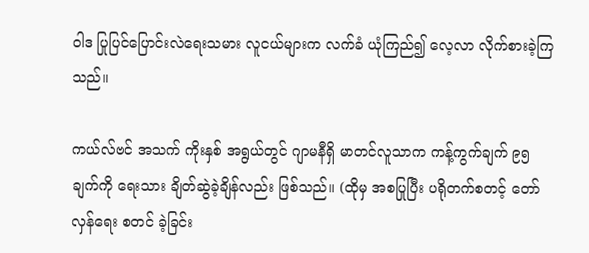ဝါဒ ပြုပြင်ပြောင်းလဲရေးသမား လူငယ်များက လက်ခံ ယုံကြည်၍ လေ့လာ လိုက်စားခဲ့ကြသည်။

ကယ်လ်ဗင် အသက် ကိုးနှစ် အရွယ်တွင် ဂျာမနီရှိ မာတင်လူသာက ကန့်ကွက်ချက် ၉၅ ချက်ကို ရေးသား ချိတ်ဆွဲခဲ့ချိန်လည်း ဖြစ်သည်။ (ထိုမှ အစပြုပြီး ပရိုတက်စတင့် တော်လှန်ရေး စတင် ခဲ့ခြင်း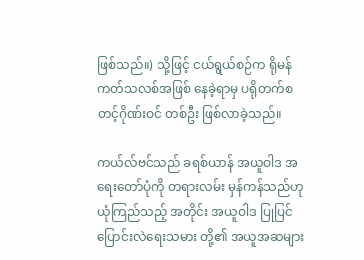ဖြစ်သည်။) သို့ဖြင့် ငယ်ရွယ်စဉ်က ရိုမန်ကတ်သလစ်အဖြစ် နေခဲ့ရာမှ ပရိုတက်စတင့်ဂိုဏ်းဝင် တစ်ဦး ဖြစ်လာခဲ့သည်။

ကယ်လ်ဗင်သည် ခရစ်ယာန် အယူဝါဒ အရေးတော်ပုံကို တရားလမ်း မှန်ကန်သည်ဟု ယုံကြည်သည့် အတိုင်း အယူဝါဒ ပြုပြင် ပြောင်းလဲရေးသမား တို့၏ အယူအဆများ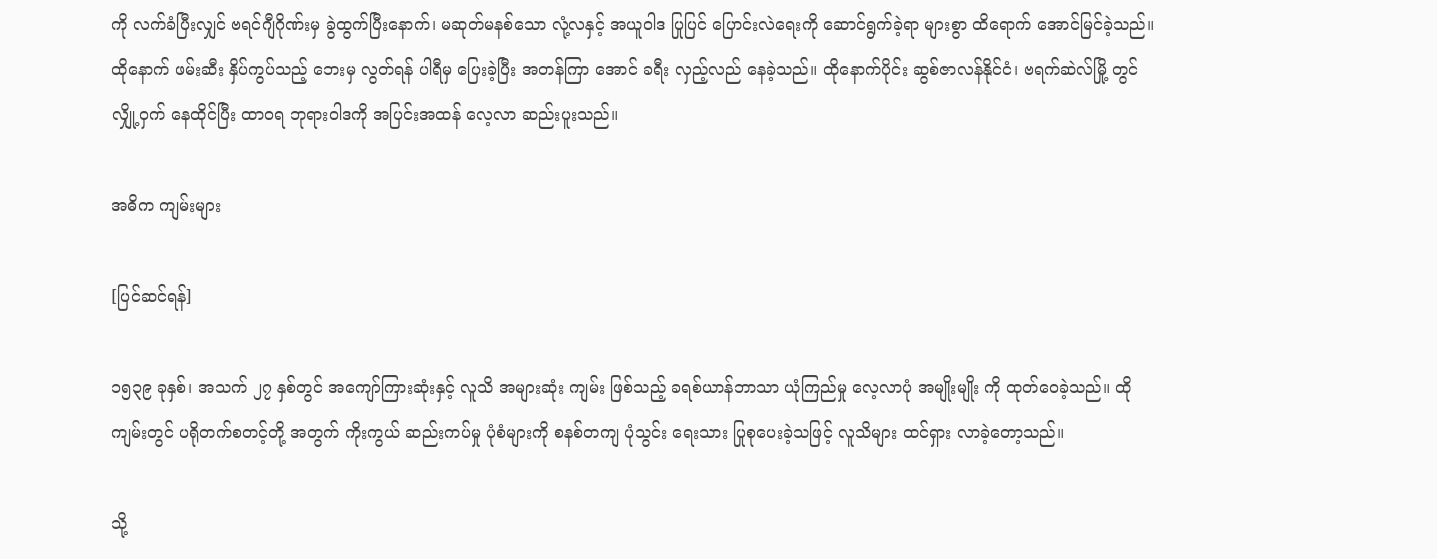ကို လက်ခံပြီးလျှင် ဗရင်ဂျီဂိုဏ်းမှ ခွဲထွက်ပြီးနောက်၊ မဆုတ်မနစ်သော လုံ့လနှင့် အယူဝါဒ ပြုပြင် ပြောင်းလဲရေးကို ဆောင်ရွက်ခဲ့ရာ များစွာ ထိရောက် အောင်မြင်ခဲ့သည်။ ထိုနောက် ဖမ်းဆီး နှိပ်ကွပ်သည့် ဘေးမှ လွတ်ရန် ပါရီမှ ပြေးခဲ့ပြီး အတန်ကြာ အောင် ခရီး လှည့်လည် နေခဲ့သည်။ ထိုနောက်ပိုင်း ဆွစ်ဇာလန်နိုင်ငံ၊ ဗရက်ဆဲလ်မြို့ တွင် လျှို့ဝှက် နေထိုင်ပြီး ထာဝရ ဘုရားဝါဒကို အပြင်းအထန် လေ့လာ ဆည်းပူးသည်။

အဓိက ကျမ်းများ

[ပြင်ဆင်ရန်]

၁၅၃၉ ခုနှစ်၊ အသက် ၂၇ နှစ်တွင် အကျော်ကြားဆုံးနှင့် လူသိ အများဆုံး ကျမ်း ဖြစ်သည့် ခရစ်ယာန်ဘာသာ ယုံကြည်မှု လေ့လာပုံ အမျိုးမျိုး ကို ထုတ်ဝေခဲ့သည်။ ထိုကျမ်းတွင် ပရိုတက်စတင့်တို့ အတွက် ကိုးကွယ် ဆည်းကပ်မှု ပုံစံများကို စနစ်တကျ ပုံသွင်း ရေးသား ပြုစုပေးခဲ့သဖြင့် လူသိများ ထင်ရှား လာခဲ့တော့သည်။

သို့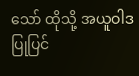သော် ထိုသို့ အယူဝါဒ ပြုပြင်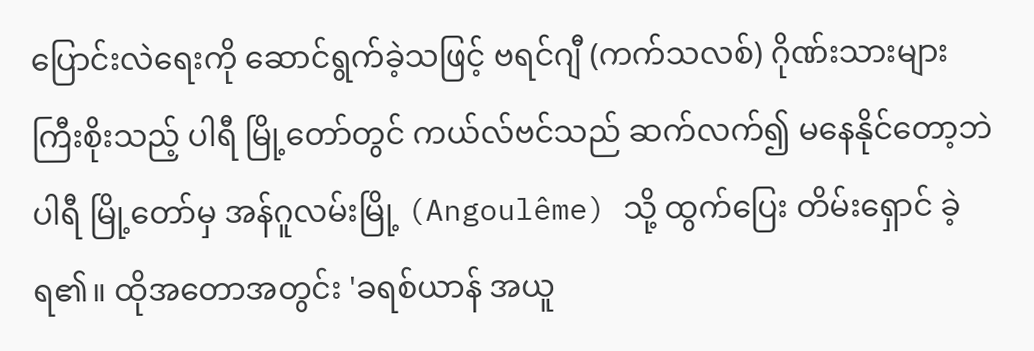ပြောင်းလဲရေးကို ဆောင်ရွက်ခဲ့သဖြင့် ဗရင်ဂျီ (ကက်သလစ်) ဂိုဏ်းသားများ ကြီးစိုးသည့် ပါရီ မြို့တော်တွင် ကယ်လ်ဗင်သည် ဆက်လက်၍ မနေနိုင်တော့ဘဲ ပါရီ မြို့တော်မှ အန်ဂူလမ်းမြို့ (Angoulême) သို့ ထွက်ပြေး တိမ်းရှောင် ခဲ့ရ၏။ ထိုအတောအတွင်း 'ခရစ်ယာန် အယူ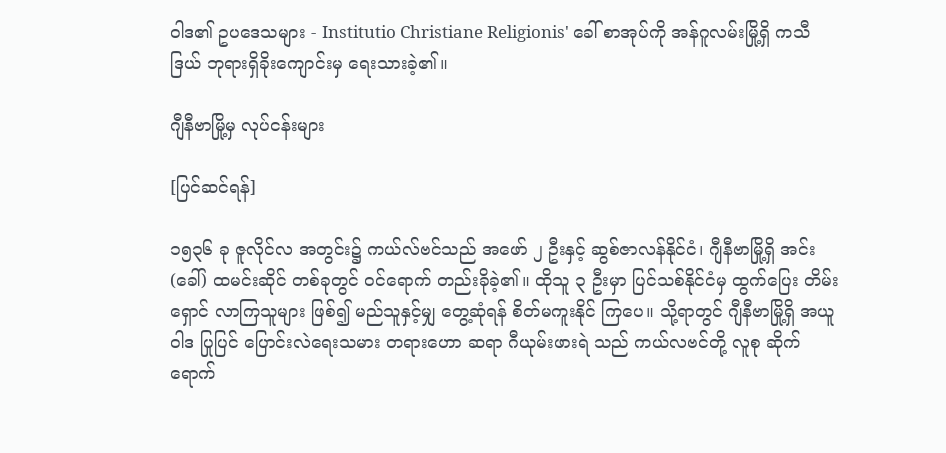ဝါဒ၏ ဥပဒေသများ - Institutio Christiane Religionis' ခေါ် စာအုပ်ကို အန်ဂူလမ်းမြို့ရှိ ကသီဒြယ် ဘုရားရှိခိုးကျောင်းမှ ရေးသားခဲ့၏။

ဂျီနီဗာမြို့မှ လုပ်ငန်းများ

[ပြင်ဆင်ရန်]

၁၅၃၆ ခု ဇူလိုင်လ အတွင်း၌ ကယ်လ်ဗင်သည် အဖော် ၂ ဦးနှင့် ဆွစ်ဇာလန်နိုင်ငံ၊ ဂျီနီဗာမြို့ရှိ အင်း (ခေါ်) ထမင်းဆိုင် တစ်ခုတွင် ဝင်ရောက် တည်းခိုခဲ့၏။ ထိုသူ ၃ ဦးမှာ ပြင်သစ်နိုင်ငံမှ ထွက်ပြေး တိမ်းရှောင် လာကြသူများ ဖြစ်၍ မည်သူနှင့်မျှ တွေ့ဆုံရန် စိတ်မကူးနိုင် ကြပေ။ သို့ရာတွင် ဂျီနီဗာမြို့ရှိ အယူဝါဒ ပြုပြင် ပြောင်းလဲရေးသမား တရားဟော ဆရာ ဂီယုမ်းဖားရဲ သည် ကယ်လဗင်တို့ လူစု ဆိုက်ရောက်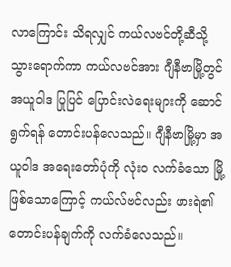လာကြောင်း သိရလျှင် ကယ်လဗင်တို့ဆီသို့ သွားရောက်ကာ ကယ်လဗင်အား ဂျီနီဗာမြို့တွင် အယူဝါဒ ပြုပြင် ပြောင်းလဲရေးများကို ဆောင်ရွက်ရန် တောင်းပန်လေသည်။ ဂျီနီဗာမြို့မှာ အယူဝါဒ အရေးတော်ပုံကို လုံးဝ လက်ခံသော မြို့ ဖြစ်သောကြောင့် ကယ်လ်ဗင်လည်း ဖားရဲ၏ တောင်းပန်ချက်ကို လက်ခံလေသည်။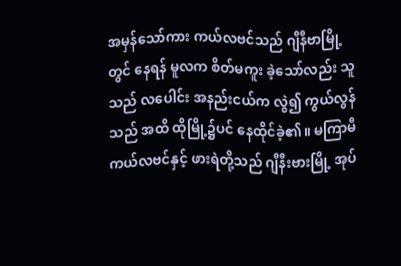အမှန်သော်ကား ကယ်လဗင်သည် ဂျီနီဗာမြို့တွင် နေရန် မူလက စိတ်မကူး ခဲ့သော်လည်း သူသည် လပေါင်း အနည်းငယ်က လွဲ၍ ကွယ်လွန်သည် အထိ ထိုမြို့၌ပင် နေထိုင်ခဲ့၏။ မကြာမီ ကယ်လဗင်နှင့် ဖားရဲတို့သည် ဂျီနီးဗားမြို့ အုပ်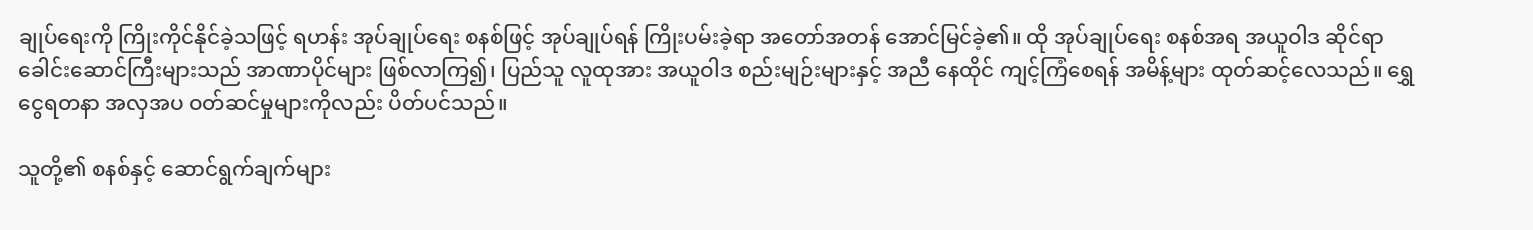ချုပ်ရေးကို ကြိုးကိုင်နိုင်ခဲ့သဖြင့် ရဟန်း အုပ်ချုပ်ရေး စနစ်ဖြင့် အုပ်ချုပ်ရန် ကြိုးပမ်းခဲ့ရာ အတော်အတန် အောင်မြင်ခဲ့၏။ ထို အုပ်ချုပ်ရေး စနစ်အရ အယူဝါဒ ဆိုင်ရာ ခေါင်းဆောင်ကြီးများသည် အာဏာပိုင်များ ဖြစ်လာကြ၍၊ ပြည်သူ လူထုအား အယူဝါဒ စည်းမျဉ်းများနှင့် အညီ နေထိုင် ကျင့်ကြံစေရန် အမိန့်များ ထုတ်ဆင့်လေသည်။ ရွှေငွေရတနာ အလှအပ ဝတ်ဆင်မှုများကိုလည်း ပိတ်ပင်သည်။

သူတို့၏ စနစ်နှင့် ဆောင်ရွက်ချက်များ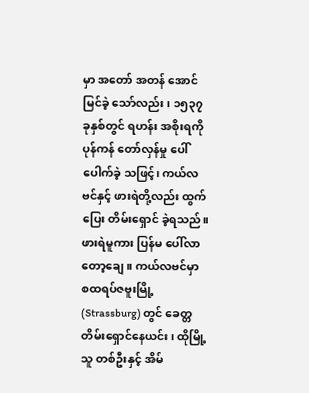မှာ အတော် အတန် အောင်မြင်ခဲ့ သော်လည်း၊ ၁၅၃၇ ခုနှစ်တွင် ရဟန်း အစိုးရကို ပုန်ကန် တော်လှန်မှု ပေါ်ပေါက်ခဲ့ သဖြင့်၊ ကယ်လဗင်နှင့် ဖားရဲတို့လည်း ထွက်ပြေး တိမ်းရှောင် ခဲ့ရသည်။ ဖားရဲမူကား ပြန်မ ပေါ်လာ တော့ချေ။ ကယ်လဗင်မှာ စထရပ်ဇဗူးမြို့ (Strassburg) တွင် ခေတ္တ တိမ်းရှောင်နေယင်း၊ ထိုမြို့သူ တစ်ဦးနှင့် အိမ်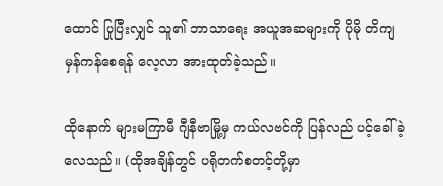ထောင် ပြုပြီးလျှင် သူ၏ ဘာသာရေး အယူအဆများကို ပိုမို တိကျ မှန်ကန်စေရန် လေ့လာ အားထုတ်ခဲ့သည်။

ထိုနောက် များမကြာမီ ဂျီနီဗာမြို့မှ ကယ်လဗင်ကို ပြန်လည် ပင့်ခေါ်ခဲ့လေသည်။ (ထိုအချိန်တွင် ပရိုတက်စတင့်တို့မှာ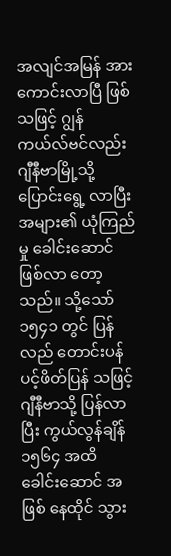အလျင်အမြန် အားကောင်းလာပြီ ဖြစ်သဖြင့် ဂျွန်ကယ်လ်ဗင်လည်း ဂျီနီဗာမြို့သို့ ပြောင်းရွေ့ လာပြီး အများ၏ ယုံကြည်မှု ခေါင်းဆောင် ဖြစ်လာ တော့သည်။ သို့သော် ၁၅၄၁ တွင် ပြန်လည် တောင်းပန် ပင့်ဖိတ်ပြန် သဖြင့် ဂျီနီဗာသို့ ပြန်လာပြီး ကွယ်လွန်ချိန် ၁၅၆၄ အထိ ခေါင်းဆောင် အဖြစ် နေထိုင် သွား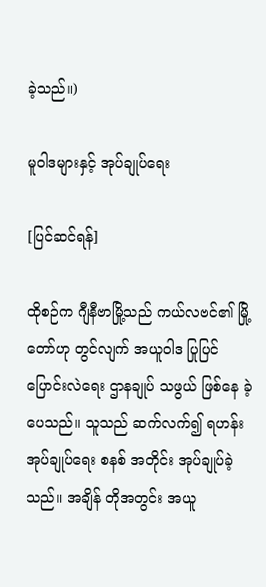ခဲ့သည်။)

မူဝါဒများနှင့် အုပ်ချုပ်ရေး

[ပြင်ဆင်ရန်]

ထိုစဉ်က ဂျီနီဗာမြို့သည် ကယ်လဗင်၏ မြို့တော်ဟု တွင်လျက် အယူဝါဒ ပြုပြင် ပြောင်းလဲရေး ဌာနချုပ် သဖွယ် ဖြစ်နေ ခဲ့ပေသည်။ သူသည် ဆက်လက်၍ ရဟန်း အုပ်ချုပ်ရေး စနစ် အတိုင်း အုပ်ချုပ်ခဲ့သည်။ အချိန် တိုအတွင်း အယူ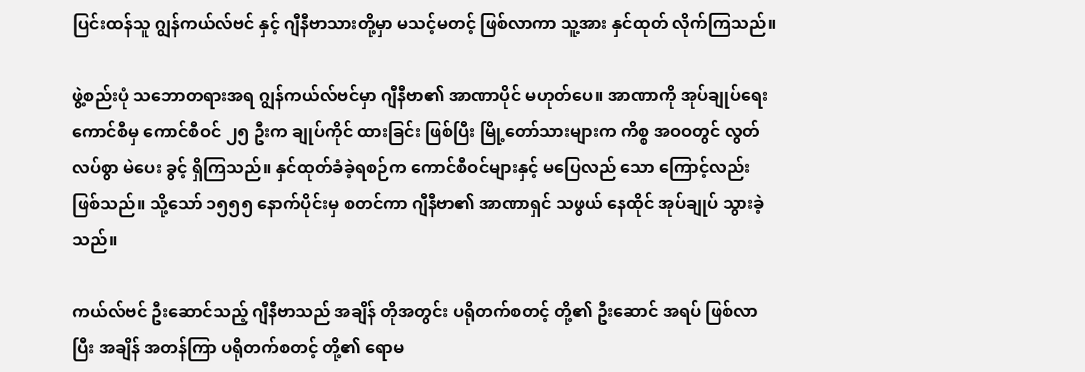ပြင်းထန်သူ ဂျွန်ကယ်လ်ဗင် နှင့် ဂျီနီဗာသားတို့မှာ မသင့်မတင့် ဖြစ်လာကာ သူ့အား နှင်ထုတ် လိုက်ကြသည်။

ဖွဲ့စည်းပုံ သဘောတရားအရ ဂျွန်ကယ်လ်ဗင်မှာ ဂျီနီဗာ၏ အာဏာပိုင် မဟုတ်ပေ။ အာဏာကို အုပ်ချုပ်ရေး ကောင်စီမှ ကောင်စီဝင် ၂၅ ဦးက ချုပ်ကိုင် ထားခြင်း ဖြစ်ပြီး မြို့တော်သားများက ကိစ္စ အဝဝတွင် လွတ်လပ်စွာ မဲပေး ခွင့် ရှိကြသည်။ နှင်ထုတ်ခံခဲ့ရစဉ်က ကောင်စီဝင်များနှင့် မပြေလည် သော ကြောင့်လည်း ဖြစ်သည်။ သို့သော် ၁၅၅၅ နောက်ပိုင်းမှ စတင်ကာ ဂျီနီဗာ၏ အာဏာရှင် သဖွယ် နေထိုင် အုပ်ချုပ် သွားခဲ့သည်။

ကယ်လ်ဗင် ဦးဆောင်သည့် ဂျီနီဗာသည် အချိန် တိုအတွင်း ပရိုတက်စတင့် တို့၏ ဦးဆောင် အရပ် ဖြစ်လာပြီး အချိန် အတန်ကြာ ပရိုတက်စတင့် တို့၏ ရောမ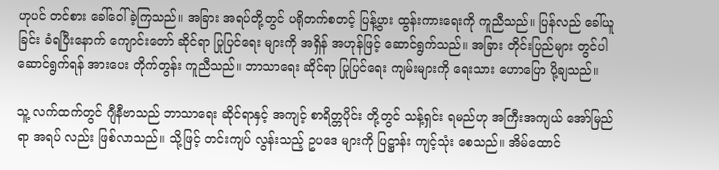ဟုပင် တင်စား ခေါ်ဝေါ် ခဲ့ကြသည်။ အခြား အရပ်တို့တွင် ပရိုတက်စတင့် ပြန့်ပွား ထွန်းကားရေးကို ကူညီသည်။ ပြန်လည် ခေါ်ယူခြင်း ခံရပြီးနောက် ကျောင်းတော် ဆိုင်ရာ ပြုပြင်ရေး များကို အရှိန် အဟုန်ဖြင့် ဆောင်ရွက်သည်။ အခြား တိုင်းပြည်များ တွင်ပါ ဆောင်ရွက်ရန် အားပေး တိုက်တွန်း ကူညီသည်။ ဘာသာရေး ဆိုင်ရာ ပြုပြင်ရေး ကျမ်းများကို ရေးသား ဟောပြော ပို့ချသည်။

သူ့ လက်ထက်တွင် ဂျီနီဗာသည် ဘာသာရေး ဆိုင်ရာနှင့် အကျင့် စာရိတ္တပိုင်း တို့တွင် သန့်ရှင်း ရမည်ဟု အကြီးအကျယ် အော်မြည် ရာ အရပ် လည်း ဖြစ်လာသည်။ သို့ဖြင့် တင်းကျပ် လွန်းသည့် ဥပဒေ များကို ပြဋ္ဌာန်း ကျင့်သုံး စေသည်။ အိမ်ထောင်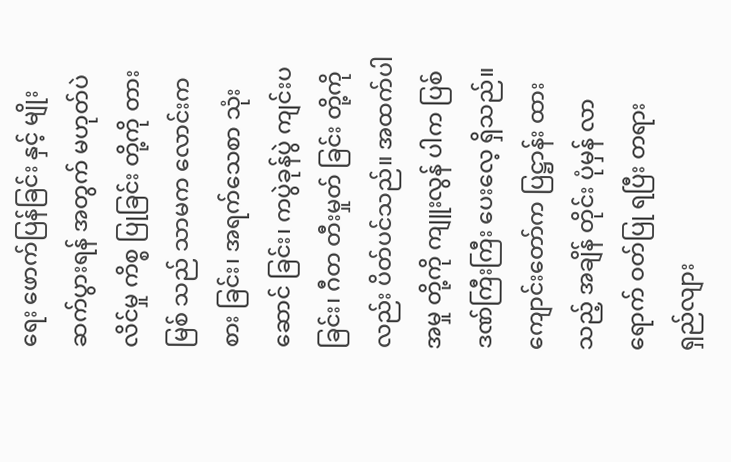ရေး ဖောက်ပြန်ခြင်း နှင့် မျိုးဆက်ပွားရန် အတွက် မဟုတ်ပဲ လိင်မှု ကိစ္စ ပြုခြင်း တို့ကို တားမြစ် သည် သာမက လောင်းကစား ခြင်း၊ အရက်သေစာ သုံးဆောင် ခြင်း၊ ကပွဲခုန်ပွဲ ကျင်းပ ခြင်း၊ ဂီတ တီးမှုတ် ခြင်း တို့ကိုလည်း ပိတ်ပင်သည်။ အထက်ပါ အမှု တို့ကို ကျူးလွန် ပါက ပြစ်ဒဏ်ကြီးကြီး ပေးလေ့ ရှိသည်။ ကျောင်းတော်က ပြဋ္ဌာန်း ထားသည့် အချိန် တိုင်း ပုံမှန် လာရောက် ဝတ်ပြု ရပြီး တရား ရှည်လျား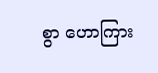စွာ ဟောကြား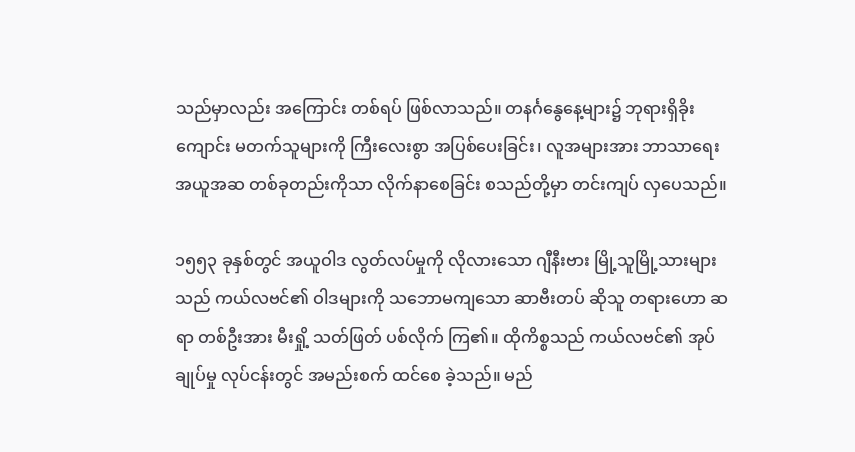သည်မှာလည်း အကြောင်း တစ်ရပ် ဖြစ်လာသည်။ တနင်္ဂနွေနေ့များ၌ ဘုရားရှိခိုးကျောင်း မတက်သူများကို ကြီးလေးစွာ အပြစ်ပေးခြင်း၊ လူအများအား ဘာသာရေး အယူအဆ တစ်ခုတည်းကိုသာ လိုက်နာစေခြင်း စသည်တို့မှာ တင်းကျပ် လှပေသည်။

၁၅၅၃ ခုနှစ်တွင် အယူဝါဒ လွတ်လပ်မှုကို လိုလားသော ဂျီနီးဗား မြို့သူမြို့သားများသည် ကယ်လဗင်၏ ဝါဒများကို သဘောမကျသော ဆာဗီးတပ် ဆိုသူ တရားဟော ဆရာ တစ်ဦးအား မီးရှို့ သတ်ဖြတ် ပစ်လိုက် ကြ၏။ ထိုကိစ္စသည် ကယ်လဗင်၏ အုပ်ချုပ်မှု လုပ်ငန်းတွင် အမည်းစက် ထင်စေ ခဲ့သည်။ မည်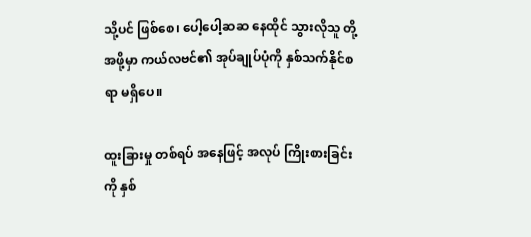သို့ပင် ဖြစ်စေ၊ ပေါ့ပေါ့ဆဆ နေထိုင် သွားလိုသူ တို့ အဖို့မှာ ကယ်လဗင်၏ အုပ်ချုပ်ပုံကို နှစ်သက်နိုင်စရာ မရှိပေ။

ထူးခြားမှု တစ်ရပ် အနေဖြင့် အလုပ် ကြိုးစားခြင်းကို နှစ်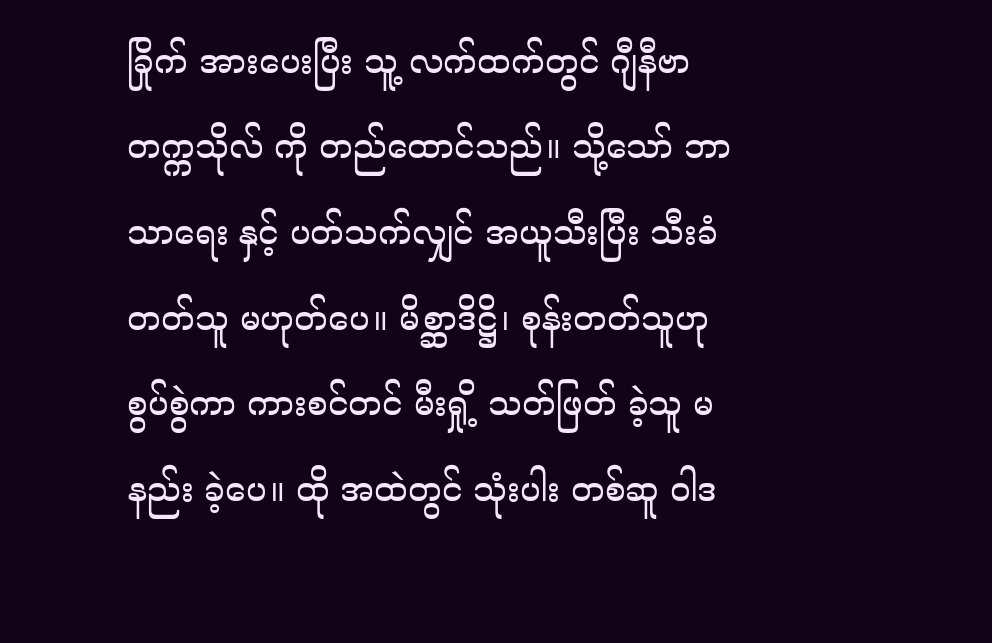ခြိုက် အားပေးပြီး သူ့ လက်ထက်တွင် ဂျီနီဗာ တက္ကသိုလ် ကို တည်ထောင်သည်။ သို့သော် ဘာသာရေး နှင့် ပတ်သက်လျှင် အယူသီးပြီး သီးခံတတ်သူ မဟုတ်ပေ။ မိစ္ဆာဒိဋ္ဌိ၊ စုန်းတတ်သူဟု စွပ်စွဲကာ ကားစင်တင် မီးရှို့ သတ်ဖြတ် ခဲ့သူ မနည်း ခဲ့ပေ။ ထို အထဲတွင် သုံးပါး တစ်ဆူ ဝါဒ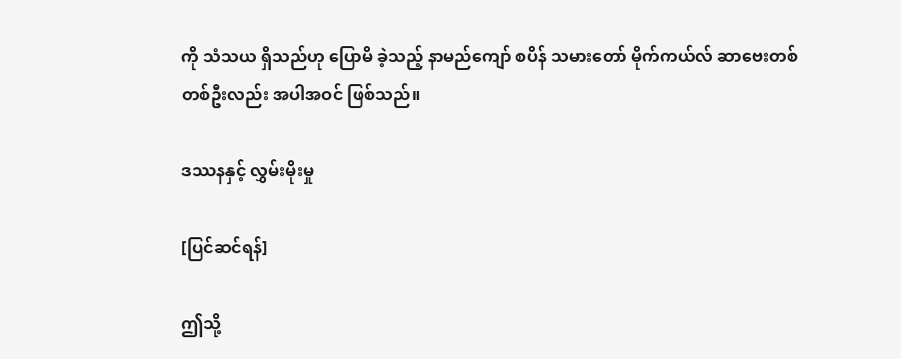ကို သံသယ ရှိသည်ဟု ပြောမိ ခဲ့သည့် နာမည်ကျော် စပိန် သမားတော် မိုက်ကယ်လ် ဆာဗေးတစ် တစ်ဦးလည်း အပါအဝင် ဖြစ်သည်။

ဒဿနနှင့် လွှမ်းမိုးမှု

[ပြင်ဆင်ရန်]

ဤသို့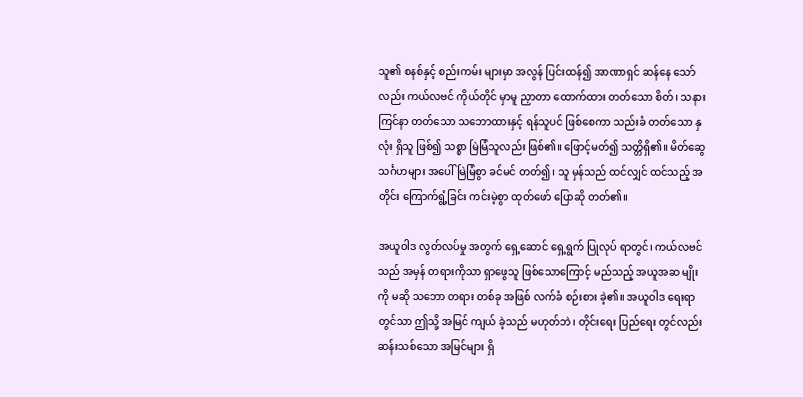သူ၏ စနစ်နှင့် စည်းကမ်း များမှာ အလွန် ပြင်းထန်၍ အာဏာရှင် ဆန်နေ သော်လည်း ကယ်လဗင် ကိုယ်တိုင် မှာမူ ညှာတာ ထောက်ထား တတ်သော စိတ်၊ သနား ကြင်နာ တတ်သော သဘောထားနှင့် ရန်သူပင် ဖြစ်စေကာ သည်းခံ တတ်သော နှလုံး ရှိသူ ဖြစ်၍ သစ္စာ မြဲမြံသူလည်း ဖြစ်၏။ ဖြောင့်မတ်၍ သတ္တိရှိ၏။ မိတ်ဆွေ သင်္ဂဟများ အပေါ် မြဲမြံစွာ ခင်မင် တတ်၍၊ သူ မှန်သည် ထင်လျှင် ထင်သည့် အတိုင်း ကြောက်ရွံ့ခြင်း ကင်းမဲ့စွာ ထုတ်ဖော် ပြောဆို တတ်၏။

အယူဝါဒ လွတ်လပ်မှု အတွက် ရှေ့ဆောင် ရှေ့ရွက် ပြုလုပ် ရာတွင်၊ ကယ်လဗင်သည် အမှန် တရားကိုသာ ရှာဖွေသူ ဖြစ်သောကြောင့် မည်သည့် အယူအဆ မျိုးကို မဆို သဘော တရား တစ်ခု အဖြစ် လက်ခံ စဉ်းစား ခဲ့၏။ အယူဝါဒ ရေးရာတွင်သာ ဤသို့ အမြင် ကျယ် ခဲ့သည် မဟုတ်ဘဲ၊ တိုင်းရေး ပြည်ရေး တွင်လည်း ဆန်းသစ်သော အမြင်များ ရှိ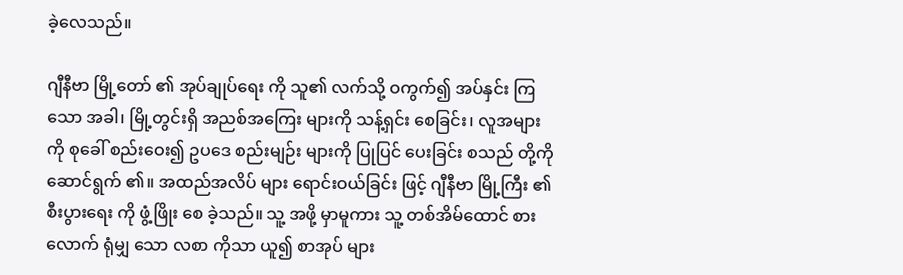ခဲ့လေသည်။

ဂျီနီဗာ မြို့တော် ၏ အုပ်ချုပ်ရေး ကို သူ၏ လက်သို့ ဝကွက်၍ အပ်နှင်း ကြသော အခါ၊ မြို့တွင်းရှိ အညစ်အကြေး များကို သန့်ရှင်း စေခြင်း၊ လူအများ ကို စုခေါ် စည်းဝေး၍ ဥပဒေ စည်းမျဉ်း များကို ပြုပြင် ပေးခြင်း စသည် တို့ကို ဆောင်ရွက် ၏။ အထည်အလိပ် များ ရောင်းဝယ်ခြင်း ဖြင့် ဂျီနီဗာ မြို့ကြီး ၏ စီးပွားရေး ကို ဖွံ့ဖြိုး စေ ခဲ့သည်။ သူ့ အဖို့ မှာမူကား သူ့ တစ်အိမ်ထောင် စား လောက် ရုံမျှ သော လစာ ကိုသာ ယူ၍ စာအုပ် များ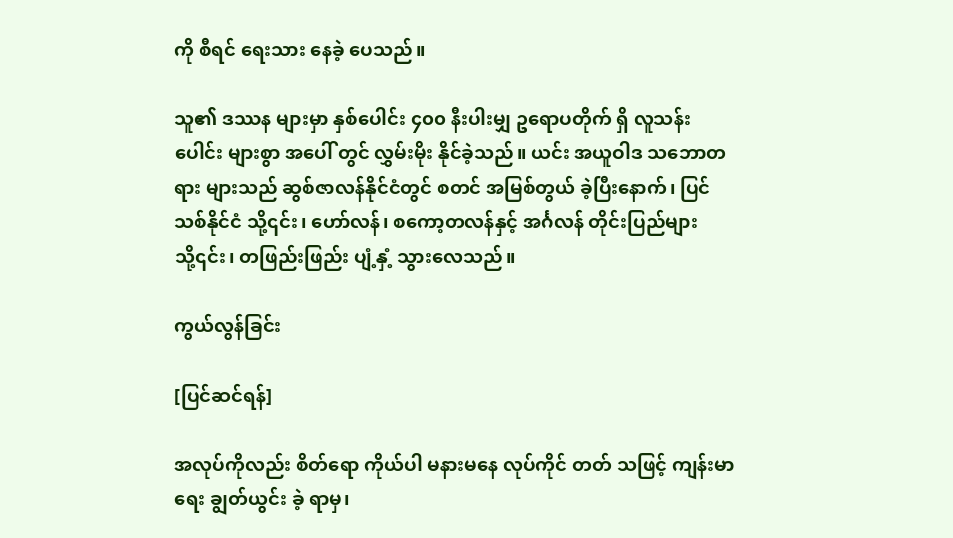ကို စီရင် ရေးသား နေခဲ့ ပေသည်။

သူ၏ ဒဿန များမှာ နှစ်ပေါင်း ၄၀၀ နီးပါးမျှ ဥရောပတိုက် ရှိ လူသန်း ပေါင်း များစွာ အပေါ် တွင် လွှမ်းမိုး နိုင်ခဲ့သည်။ ယင်း အယူဝါဒ သဘောတရား များသည် ဆွစ်ဇာလန်နိုင်ငံတွင် စတင် အမြစ်တွယ် ခဲ့ပြီးနောက်၊ ပြင်သစ်နိုင်ငံ သို့၎င်း၊ ဟော်လန်၊ စကော့တလန်နှင့် အင်္ဂလန် တိုင်းပြည်များ သို့၎င်း၊ တဖြည်းဖြည်း ပျံ့နှံ့ သွားလေသည်။

ကွယ်လွန်ခြင်း

[ပြင်ဆင်ရန်]

အလုပ်ကိုလည်း စိတ်ရော ကိုယ်ပါ မနားမနေ လုပ်ကိုင် တတ် သဖြင့် ကျန်းမာရေး ချွတ်ယွင်း ခဲ့ ရာမှ၊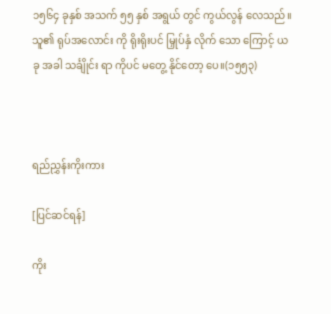၁၅၆၄ ခုနှစ် အသက် ၅၅ နှစ် အရွယ် တွင် ကွယ်လွန် လေသည်။ သူ၏ ရုပ်အလောင်း ကို ရိုးရိုးပင် မြှုပ်နှံ လိုက် သော ကြောင့် ယခု အခါ သင်္ချိုင်း ရာ ကိုပင် မတွေ့ နိုင်တော့ ပေ။(၁၅၅၃)



ရည်ညွှန်းကိုးကား

[ပြင်ဆင်ရန်]

ကိုး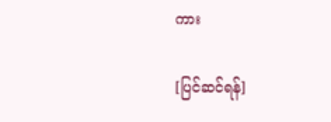ကား

[ပြင်ဆင်ရန်]